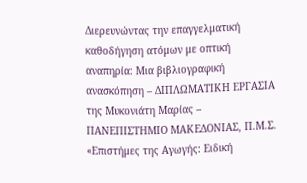Διερευνώντας την επαγγελματική καθοδήγηση ατόμων με οπτική αναπηρία: Μια βιβλιογραφική ανασκόπηση – ΔΙΠΛΩΜΑΤΙΚΗ ΕΡΓΑΣΙΑ της Μυκονιάτη Μαρίας – ΠΑΝΕΠΙΣΤΗΜΙΟ ΜΑΚΕΔΟΝΙΑΣ, Π.Μ.Σ. «Επιστήμες της Αγωγής: Ειδική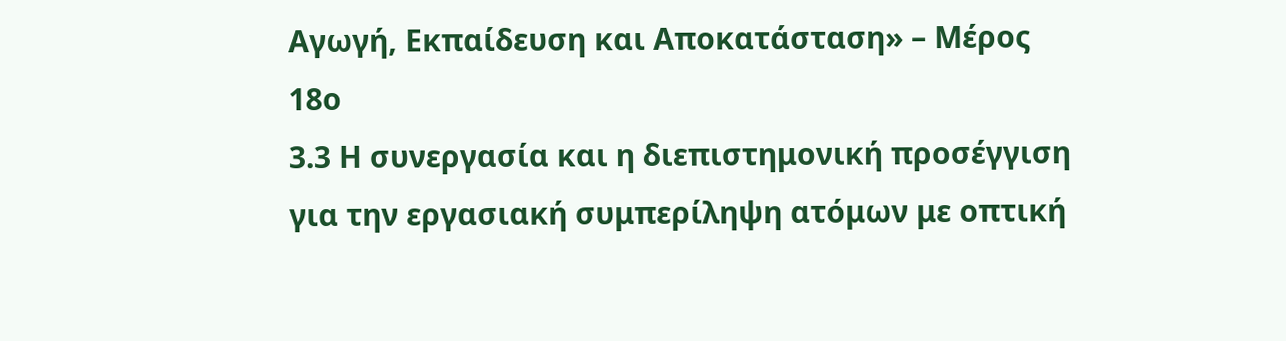Αγωγή, Εκπαίδευση και Αποκατάσταση» – Μέρος 18ο
3.3 Η συνεργασία και η διεπιστημονική προσέγγιση για την εργασιακή συμπερίληψη ατόμων με οπτική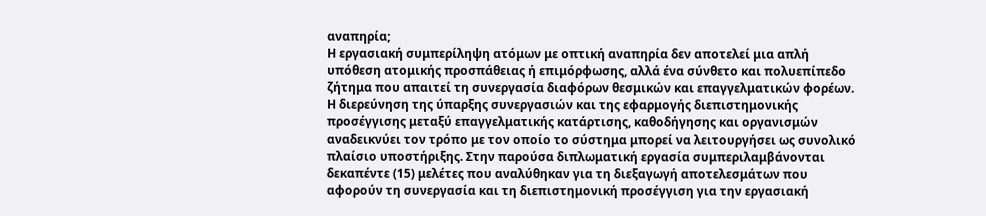αναπηρία;
Η εργασιακή συμπερίληψη ατόμων με οπτική αναπηρία δεν αποτελεί μια απλή υπόθεση ατομικής προσπάθειας ή επιμόρφωσης, αλλά ένα σύνθετο και πολυεπίπεδο ζήτημα που απαιτεί τη συνεργασία διαφόρων θεσμικών και επαγγελματικών φορέων. Η διερεύνηση της ύπαρξης συνεργασιών και της εφαρμογής διεπιστημονικής προσέγγισης μεταξύ επαγγελματικής κατάρτισης, καθοδήγησης και οργανισμών αναδεικνύει τον τρόπο με τον οποίο το σύστημα μπορεί να λειτουργήσει ως συνολικό πλαίσιο υποστήριξης. Στην παρούσα διπλωματική εργασία συμπεριλαμβάνονται δεκαπέντε (15) μελέτες που αναλύθηκαν για τη διεξαγωγή αποτελεσμάτων που αφορούν τη συνεργασία και τη διεπιστημονική προσέγγιση για την εργασιακή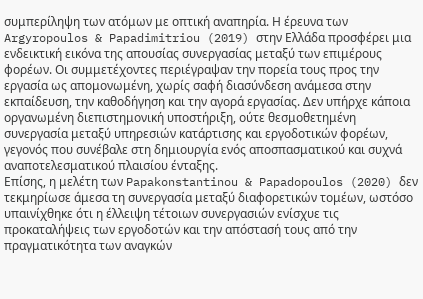συμπερίληψη των ατόμων με οπτική αναπηρία. Η έρευνα των Argyropoulos & Papadimitriou (2019) στην Ελλάδα προσφέρει μια ενδεικτική εικόνα της απουσίας συνεργασίας μεταξύ των επιμέρους φορέων. Οι συμμετέχοντες περιέγραψαν την πορεία τους προς την εργασία ως απομονωμένη, χωρίς σαφή διασύνδεση ανάμεσα στην εκπαίδευση, την καθοδήγηση και την αγορά εργασίας. Δεν υπήρχε κάποια οργανωμένη διεπιστημονική υποστήριξη, ούτε θεσμοθετημένη συνεργασία μεταξύ υπηρεσιών κατάρτισης και εργοδοτικών φορέων, γεγονός που συνέβαλε στη δημιουργία ενός αποσπασματικού και συχνά αναποτελεσματικού πλαισίου ένταξης.
Επίσης, η μελέτη των Papakonstantinou & Papadopoulos (2020) δεν τεκμηρίωσε άμεσα τη συνεργασία μεταξύ διαφορετικών τομέων, ωστόσο υπαινίχθηκε ότι η έλλειψη τέτοιων συνεργασιών ενίσχυε τις προκαταλήψεις των εργοδοτών και την απόστασή τους από την πραγματικότητα των αναγκών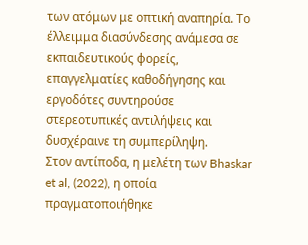των ατόμων με οπτική αναπηρία. Το έλλειμμα διασύνδεσης ανάμεσα σε εκπαιδευτικούς φορείς, επαγγελματίες καθοδήγησης και εργοδότες συντηρούσε στερεοτυπικές αντιλήψεις και δυσχέραινε τη συμπερίληψη.
Στον αντίποδα, η μελέτη των Bhaskar et al, (2022), η οποία πραγματοποιήθηκε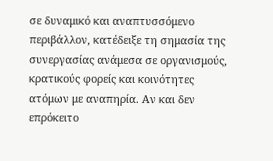σε δυναμικό και αναπτυσσόμενο περιβάλλον, κατέδειξε τη σημασία της συνεργασίας ανάμεσα σε οργανισμούς, κρατικούς φορείς και κοινότητες ατόμων με αναπηρία. Αν και δεν επρόκειτο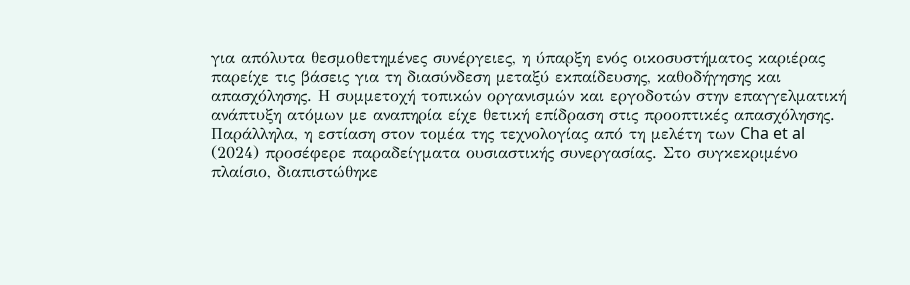για απόλυτα θεσμοθετημένες συνέργειες, η ύπαρξη ενός οικοσυστήματος καριέρας παρείχε τις βάσεις για τη διασύνδεση μεταξύ εκπαίδευσης, καθοδήγησης και απασχόλησης. Η συμμετοχή τοπικών οργανισμών και εργοδοτών στην επαγγελματική ανάπτυξη ατόμων με αναπηρία είχε θετική επίδραση στις προοπτικές απασχόλησης. Παράλληλα, η εστίαση στον τομέα της τεχνολογίας από τη μελέτη των Cha et al (2024) προσέφερε παραδείγματα ουσιαστικής συνεργασίας. Στο συγκεκριμένο πλαίσιο, διαπιστώθηκε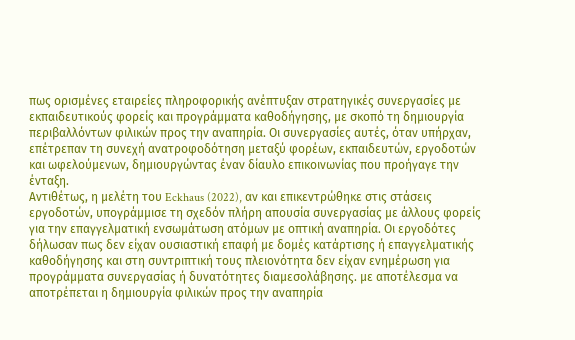πως ορισμένες εταιρείες πληροφορικής ανέπτυξαν στρατηγικές συνεργασίες με εκπαιδευτικούς φορείς και προγράμματα καθοδήγησης, με σκοπό τη δημιουργία περιβαλλόντων φιλικών προς την αναπηρία. Οι συνεργασίες αυτές, όταν υπήρχαν, επέτρεπαν τη συνεχή ανατροφοδότηση μεταξύ φορέων, εκπαιδευτών, εργοδοτών και ωφελούμενων, δημιουργώντας έναν δίαυλο επικοινωνίας που προήγαγε την ένταξη.
Αντιθέτως, η μελέτη του Eckhaus (2022), αν και επικεντρώθηκε στις στάσεις εργοδοτών, υπογράμμισε τη σχεδόν πλήρη απουσία συνεργασίας με άλλους φορείς για την επαγγελματική ενσωμάτωση ατόμων με οπτική αναπηρία. Οι εργοδότες δήλωσαν πως δεν είχαν ουσιαστική επαφή με δομές κατάρτισης ή επαγγελματικής καθοδήγησης και στη συντριπτική τους πλειονότητα δεν είχαν ενημέρωση για προγράμματα συνεργασίας ή δυνατότητες διαμεσολάβησης. με αποτέλεσμα να αποτρέπεται η δημιουργία φιλικών προς την αναπηρία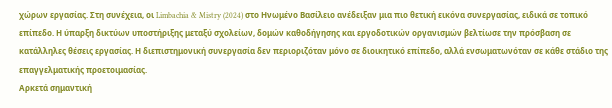χώρων εργασίας. Στη συνέχεια, οι Limbachia & Mistry (2024) στο Ηνωμένο Βασίλειο ανέδειξαν μια πιο θετική εικόνα συνεργασίας, ειδικά σε τοπικό επίπεδο. Η ύπαρξη δικτύων υποστήριξης μεταξύ σχολείων, δομών καθοδήγησης και εργοδοτικών οργανισμών βελτίωσε την πρόσβαση σε κατάλληλες θέσεις εργασίας. Η διεπιστημονική συνεργασία δεν περιοριζόταν μόνο σε διοικητικό επίπεδο, αλλά ενσωματωνόταν σε κάθε στάδιο της επαγγελματικής προετοιμασίας.
Αρκετά σημαντική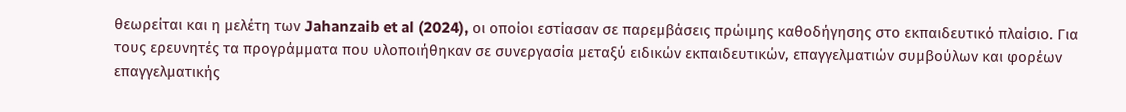θεωρείται και η μελέτη των Jahanzaib et al (2024), οι οποίοι εστίασαν σε παρεμβάσεις πρώιμης καθοδήγησης στο εκπαιδευτικό πλαίσιο. Για τους ερευνητές τα προγράμματα που υλοποιήθηκαν σε συνεργασία μεταξύ ειδικών εκπαιδευτικών, επαγγελματιών συμβούλων και φορέων επαγγελματικής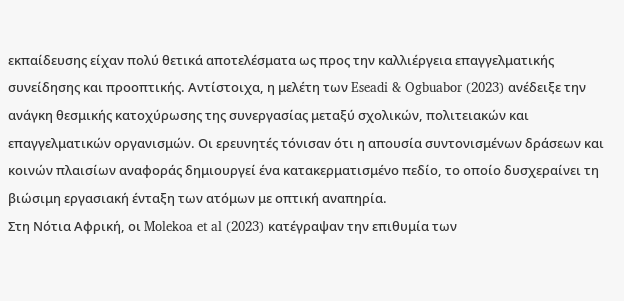εκπαίδευσης είχαν πολύ θετικά αποτελέσματα ως προς την καλλιέργεια επαγγελματικής συνείδησης και προοπτικής. Αντίστοιχα, η μελέτη των Eseadi & Ogbuabor (2023) ανέδειξε την ανάγκη θεσμικής κατοχύρωσης της συνεργασίας μεταξύ σχολικών, πολιτειακών και επαγγελματικών οργανισμών. Οι ερευνητές τόνισαν ότι η απουσία συντονισμένων δράσεων και κοινών πλαισίων αναφοράς δημιουργεί ένα κατακερματισμένο πεδίο, το οποίο δυσχεραίνει τη βιώσιμη εργασιακή ένταξη των ατόμων με οπτική αναπηρία.
Στη Νότια Αφρική, οι Molekoa et al (2023) κατέγραψαν την επιθυμία των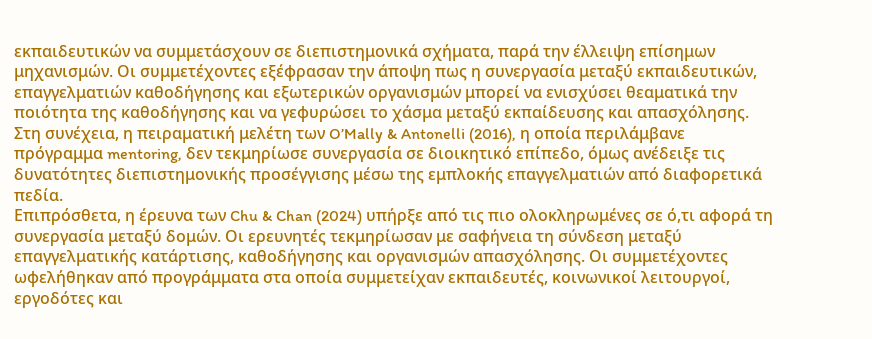εκπαιδευτικών να συμμετάσχουν σε διεπιστημονικά σχήματα, παρά την έλλειψη επίσημων μηχανισμών. Οι συμμετέχοντες εξέφρασαν την άποψη πως η συνεργασία μεταξύ εκπαιδευτικών, επαγγελματιών καθοδήγησης και εξωτερικών οργανισμών μπορεί να ενισχύσει θεαματικά την ποιότητα της καθοδήγησης και να γεφυρώσει το χάσμα μεταξύ εκπαίδευσης και απασχόλησης. Στη συνέχεια, η πειραματική μελέτη των O’Mally & Antonelli (2016), η οποία περιλάμβανε πρόγραμμα mentoring, δεν τεκμηρίωσε συνεργασία σε διοικητικό επίπεδο, όμως ανέδειξε τις δυνατότητες διεπιστημονικής προσέγγισης μέσω της εμπλοκής επαγγελματιών από διαφορετικά πεδία.
Επιπρόσθετα, η έρευνα των Chu & Chan (2024) υπήρξε από τις πιο ολοκληρωμένες σε ό,τι αφορά τη συνεργασία μεταξύ δομών. Οι ερευνητές τεκμηρίωσαν με σαφήνεια τη σύνδεση μεταξύ επαγγελματικής κατάρτισης, καθοδήγησης και οργανισμών απασχόλησης. Οι συμμετέχοντες ωφελήθηκαν από προγράμματα στα οποία συμμετείχαν εκπαιδευτές, κοινωνικοί λειτουργοί, εργοδότες και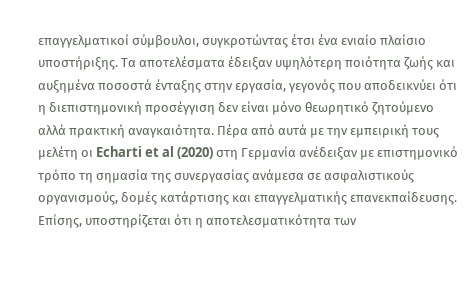επαγγελματικοί σύμβουλοι, συγκροτώντας έτσι ένα ενιαίο πλαίσιο υποστήριξης. Τα αποτελέσματα έδειξαν υψηλότερη ποιότητα ζωής και αυξημένα ποσοστά ένταξης στην εργασία, γεγονός που αποδεικνύει ότι η διεπιστημονική προσέγγιση δεν είναι μόνο θεωρητικό ζητούμενο αλλά πρακτική αναγκαιότητα. Πέρα από αυτά με την εμπειρική τους μελέτη οι Echarti et al (2020) στη Γερμανία ανέδειξαν με επιστημονικό τρόπο τη σημασία της συνεργασίας ανάμεσα σε ασφαλιστικούς οργανισμούς, δομές κατάρτισης και επαγγελματικής επανεκπαίδευσης.
Επίσης, υποστηρίζεται ότι η αποτελεσματικότητα των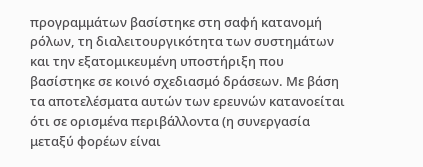προγραμμάτων βασίστηκε στη σαφή κατανομή ρόλων, τη διαλειτουργικότητα των συστημάτων και την εξατομικευμένη υποστήριξη που βασίστηκε σε κοινό σχεδιασμό δράσεων. Με βάση τα αποτελέσματα αυτών των ερευνών κατανοείται ότι σε ορισμένα περιβάλλοντα (η συνεργασία μεταξύ φορέων είναι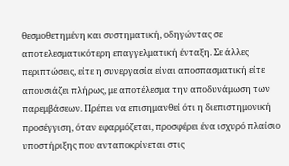θεσμοθετημένη και συστηματική, οδηγώντας σε αποτελεσματικότερη επαγγελματική ένταξη. Σε άλλες περιπτώσεις, είτε η συνεργασία είναι αποσπασματική είτε απουσιάζει πλήρως, με αποτέλεσμα την αποδυνάμωση των παρεμβάσεων. Πρέπει να επισημανθεί ότι η διεπιστημονική προσέγγιση, όταν εφαρμόζεται, προσφέρει ένα ισχυρό πλαίσιο υποστήριξης που ανταποκρίνεται στις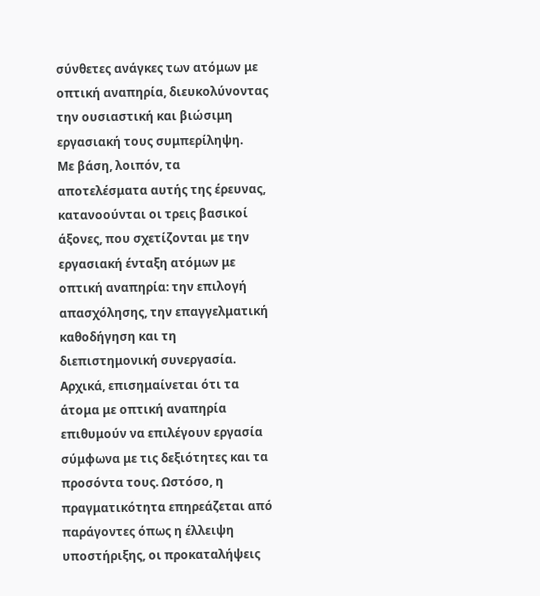σύνθετες ανάγκες των ατόμων με οπτική αναπηρία, διευκολύνοντας την ουσιαστική και βιώσιμη εργασιακή τους συμπερίληψη.
Με βάση, λοιπόν, τα αποτελέσματα αυτής της έρευνας, κατανοούνται οι τρεις βασικοί άξονες, που σχετίζονται με την εργασιακή ένταξη ατόμων με οπτική αναπηρία: την επιλογή απασχόλησης, την επαγγελματική καθοδήγηση και τη διεπιστημονική συνεργασία. Αρχικά, επισημαίνεται ότι τα άτομα με οπτική αναπηρία επιθυμούν να επιλέγουν εργασία σύμφωνα με τις δεξιότητες και τα προσόντα τους. Ωστόσο, η πραγματικότητα επηρεάζεται από παράγοντες όπως η έλλειψη υποστήριξης, οι προκαταλήψεις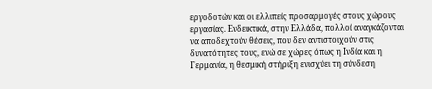εργοδοτών και οι ελλιπείς προσαρμογές στους χώρους εργασίας. Ενδεικτικά, στην Ελλάδα, πολλοί αναγκάζονται να αποδεχτούν θέσεις, που δεν αντιστοιχούν στις δυνατότητες τους, ενώ σε χώρες όπως η Ινδία και η Γερμανία, η θεσμική στήριξη ενισχύει τη σύνδεση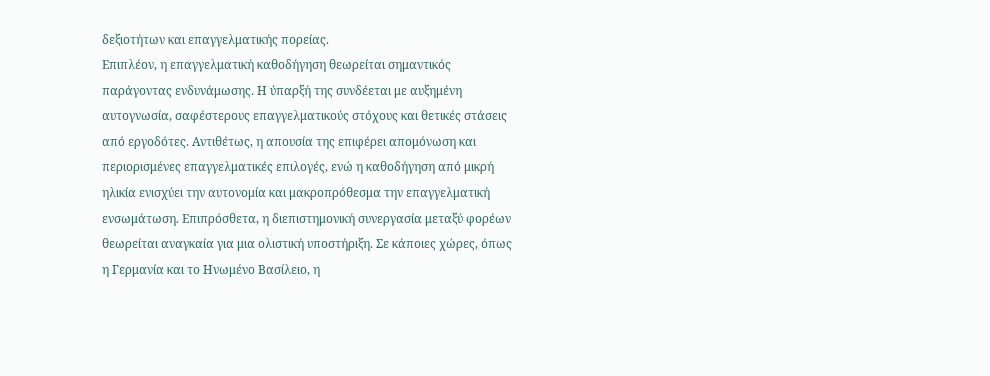δεξιοτήτων και επαγγελματικής πορείας.
Επιπλέον, η επαγγελματική καθοδήγηση θεωρείται σημαντικός παράγοντας ενδυνάμωσης. Η ύπαρξή της συνδέεται με αυξημένη αυτογνωσία, σαφέστερους επαγγελματικούς στόχους και θετικές στάσεις από εργοδότες. Αντιθέτως, η απουσία της επιφέρει απομόνωση και περιορισμένες επαγγελματικές επιλογές, ενώ η καθοδήγηση από μικρή ηλικία ενισχύει την αυτονομία και μακροπρόθεσμα την επαγγελματική ενσωμάτωση. Επιπρόσθετα, η διεπιστημονική συνεργασία μεταξύ φορέων θεωρείται αναγκαία για μια ολιστική υποστήριξη. Σε κάποιες χώρες, όπως η Γερμανία και το Ηνωμένο Βασίλειο, η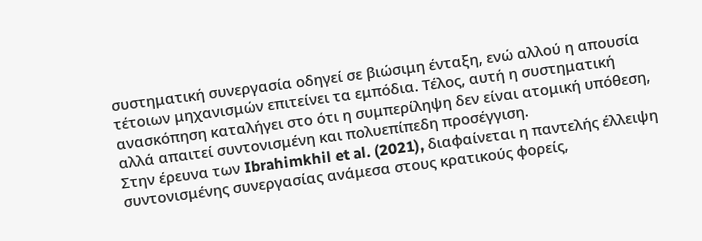συστηματική συνεργασία οδηγεί σε βιώσιμη ένταξη, ενώ αλλού η απουσία τέτοιων μηχανισμών επιτείνει τα εμπόδια. Τέλος, αυτή η συστηματική ανασκόπηση καταλήγει στο ότι η συμπερίληψη δεν είναι ατομική υπόθεση, αλλά απαιτεί συντονισμένη και πολυεπίπεδη προσέγγιση.
Στην έρευνα των Ibrahimkhil et al. (2021), διαφαίνεται η παντελής έλλειψη συντονισμένης συνεργασίας ανάμεσα στους κρατικούς φορείς,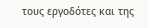τους εργοδότες και της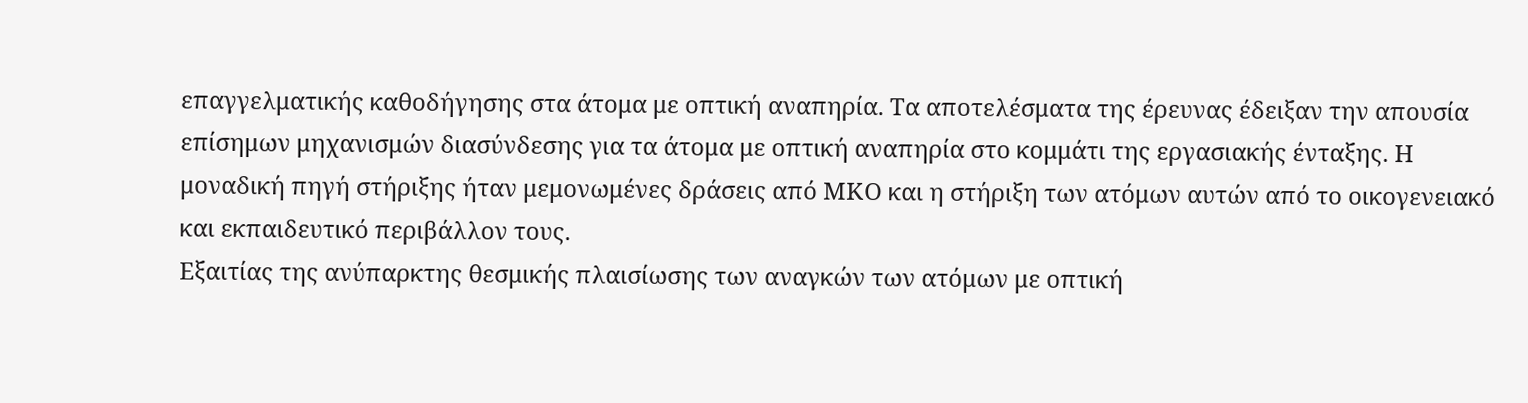επαγγελματικής καθοδήγησης στα άτομα με οπτική αναπηρία. Τα αποτελέσματα της έρευνας έδειξαν την απουσία επίσημων μηχανισμών διασύνδεσης για τα άτομα με οπτική αναπηρία στο κομμάτι της εργασιακής ένταξης. Η μοναδική πηγή στήριξης ήταν μεμονωμένες δράσεις από ΜΚΟ και η στήριξη των ατόμων αυτών από το οικογενειακό και εκπαιδευτικό περιβάλλον τους.
Εξαιτίας της ανύπαρκτης θεσμικής πλαισίωσης των αναγκών των ατόμων με οπτική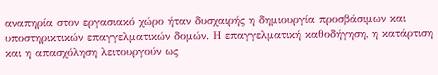αναπηρία στον εργασιακό χώρο ήταν δυσχαιρής η δημιουργία προσβάσιμων και υποστηρικτικών επαγγελματικών δομών. Η επαγγελματική καθοδήγηση, η κατάρτιση και η απασχόληση λειτουργούν ως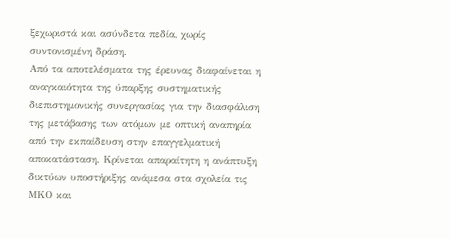ξεχωριστά και ασύνδετα πεδία, χωρίς συντονισμένη δράση.
Από τα αποτελέσματα της έρευνας διαφαίνεται η αναγκαιότητα της ύπαρξης συστηματικής διεπιστημονικής συνεργασίας για την διασφάλιση της μετάβασης των ατόμων με οπτική αναπηρία από την εκπαίδευση στην επαγγελματική αποκατάσταση. Κρίνεται απαραίτητη η ανάπτυξη δικτύων υποστήριξης ανάμεσα στα σχολεία τις ΜΚΟ και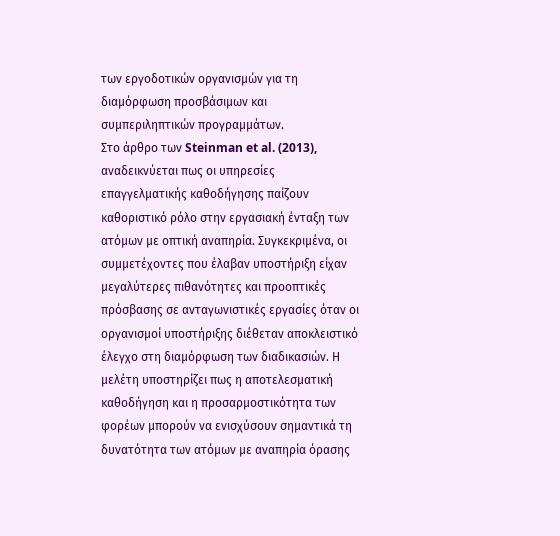των εργοδοτικών οργανισμών για τη διαμόρφωση προσβάσιμων και συμπεριληπτικών προγραμμάτων.
Στο άρθρο των Steinman et al. (2013), αναδεικνύεται πως οι υπηρεσίες επαγγελματικής καθοδήγησης παίζουν καθοριστικό ρόλο στην εργασιακή ένταξη των ατόμων με οπτική αναπηρία. Συγκεκριμένα, οι συμμετέχοντες που έλαβαν υποστήριξη είχαν μεγαλύτερες πιθανότητες και προοπτικές πρόσβασης σε ανταγωνιστικές εργασίες όταν οι οργανισμοί υποστήριξης διέθεταν αποκλειστικό έλεγχο στη διαμόρφωση των διαδικασιών. Η μελέτη υποστηρίζει πως η αποτελεσματική καθοδήγηση και η προσαρμοστικότητα των φορέων μπορούν να ενισχύσουν σημαντικά τη δυνατότητα των ατόμων με αναπηρία όρασης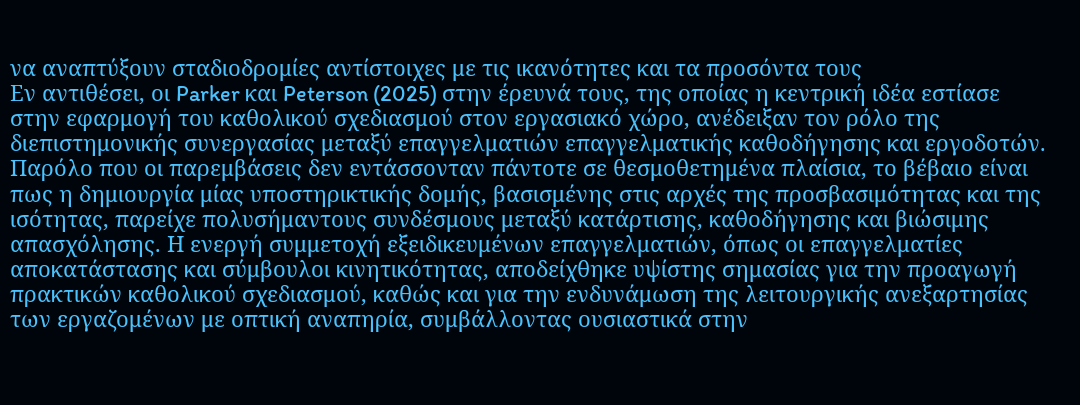να αναπτύξουν σταδιοδρομίες αντίστοιχες με τις ικανότητες και τα προσόντα τους
Εν αντιθέσει, οι Parker και Peterson (2025) στην έρευνά τους, της οποίας η κεντρική ιδέα εστίασε στην εφαρμογή του καθολικού σχεδιασμού στον εργασιακό χώρο, ανέδειξαν τον ρόλο της διεπιστημονικής συνεργασίας μεταξύ επαγγελματιών επαγγελματικής καθοδήγησης και εργοδοτών. Παρόλο που οι παρεμβάσεις δεν εντάσσονταν πάντοτε σε θεσμοθετημένα πλαίσια, το βέβαιο είναι πως η δημιουργία μίας υποστηρικτικής δομής, βασισμένης στις αρχές της προσβασιμότητας και της ισότητας, παρείχε πολυσήμαντους συνδέσμους μεταξύ κατάρτισης, καθοδήγησης και βιώσιμης απασχόλησης. Η ενεργή συμμετοχή εξειδικευμένων επαγγελματιών, όπως οι επαγγελματίες αποκατάστασης και σύμβουλοι κινητικότητας, αποδείχθηκε υψίστης σημασίας για την προαγωγή πρακτικών καθολικού σχεδιασμού, καθώς και για την ενδυνάμωση της λειτουργικής ανεξαρτησίας των εργαζομένων με οπτική αναπηρία, συμβάλλοντας ουσιαστικά στην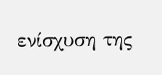ενίσχυση της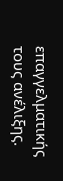επαγγελματικής τους ανέλιξης.